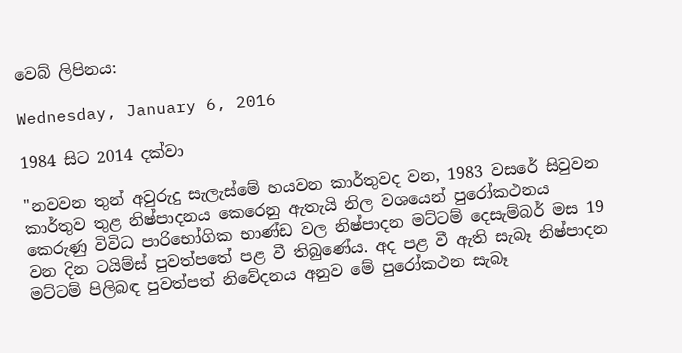වෙබ් ලිපිනය:

Wednesday, January 6, 2016

1984 සිට 2014 දක්වා

"නවවන තුන් අවුරුදු සැලැස්මේ හයවන කාර්තුවද වන, 1983 වසරේ සිවුවන කාර්තුව තුළ නිෂ්පාදනය කෙරෙනු ඇතැයි නිල වශයෙන් පුරෝකථනය කෙරුණු විවිධ පාරිභෝගික භාණ්ඩ වල නිෂ්පාදන මට්ටම් දෙසැම්බර් මස 19 වන දින ටයිම්ස් පුවත්පතේ පළ වී තිබුණේය. අද පළ වී ඇති සැබෑ නිෂ්පාදන මට්ටම් පිලිබඳ පුවත්පත් නිවේදනය අනුව මේ පුරෝකථන සැබෑ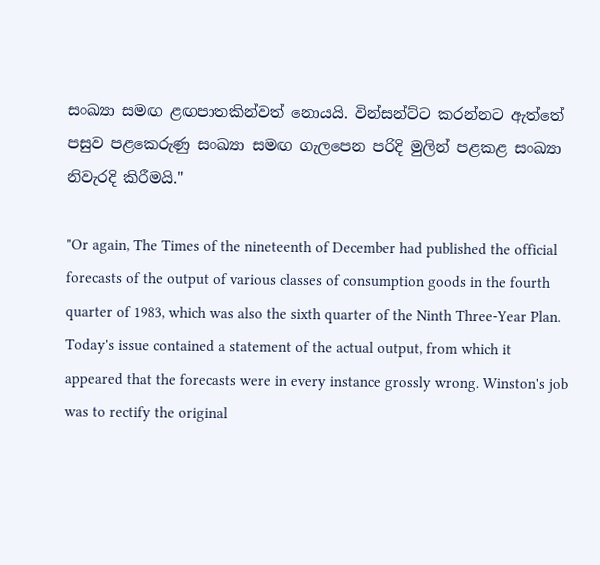සංඛ්‍යා සමඟ ළඟපාතකින්වත් නොයයි. වින්සන්ට්ට කරන්නට ඇත්තේ පසුව පළකෙරුණු සංඛ්‍යා සමඟ ගැලපෙන පරිදි මුලින් පළකළ සංඛ්‍යා නිවැරදි කිරීමයි."

"Or again, The Times of the nineteenth of December had published the official forecasts of the output of various classes of consumption goods in the fourth quarter of 1983, which was also the sixth quarter of the Ninth Three-Year Plan. Today's issue contained a statement of the actual output, from which it appeared that the forecasts were in every instance grossly wrong. Winston's job was to rectify the original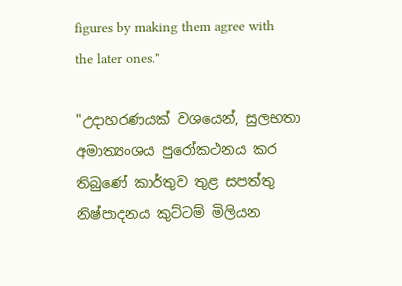figures by making them agree with the later ones."

"උදාහරණයක් වශයෙන්, සුලභතා අමාත්‍යංශය පුරෝකථනය කර තිබුණේ කාර්තුව තුළ සපත්තු නිෂ්පාදනය කුට්ටම් මිලියන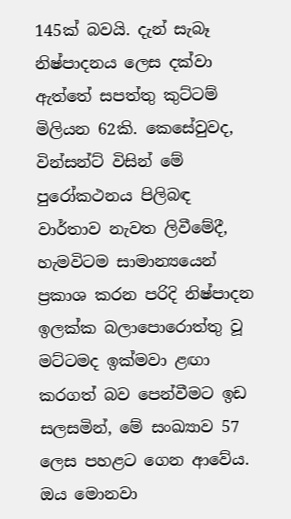145ක් බවයි. දැන් සැබෑ නිෂ්පාදනය ලෙස දක්වා ඇත්තේ සපත්තු කුට්ටම් මිලියන 62කි. කෙසේවුවද, වින්සන්ට් විසින් මේ පුරෝකථනය පිලිබඳ වාර්තාව නැවත ලිවීමේදී, හැමවිටම සාමාන්‍යයෙන් ප්‍රකාශ කරන පරිදි නිෂ්පාදන ඉලක්ක බලාපොරොත්තු වූ මට්ටමද ඉක්මවා ළඟා කරගත් බව පෙන්වීමට ඉඩ සලසමින්, මේ සංඛ්‍යාව 57 ලෙස පහළට ගෙන ආවේය. ඔය මොනවා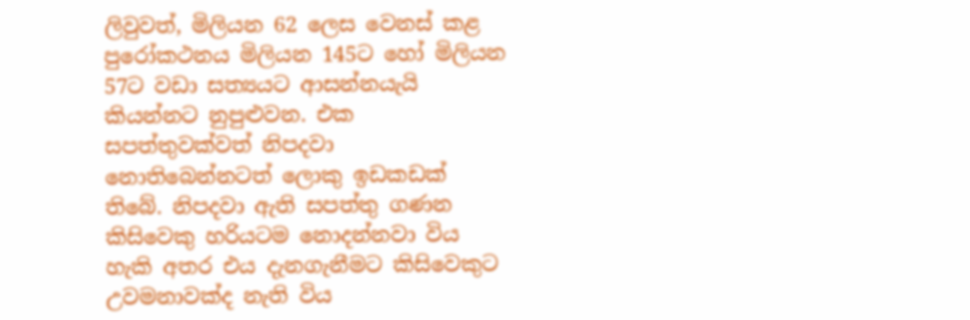ලිවුවත්, මිලියන 62 ලෙස වෙනස් කළ පුරෝකථනය මිලියන 145ට හෝ මිලියන 57ට වඩා සත්‍යයට ආසන්නයැයි කියන්නට නුපුළුවන. එක සපත්තුවක්වත් නිපදවා නොතිබෙන්නටත් ලොකු ඉඩකඩක් තිබේ. නිපදවා ඇති සපත්තු ගණන කිසිවෙකු හරියටම නොදන්නවා විය හැකි අතර එය දැනගැනීමට කිසිවෙකුට උවමනාවක්ද නැති විය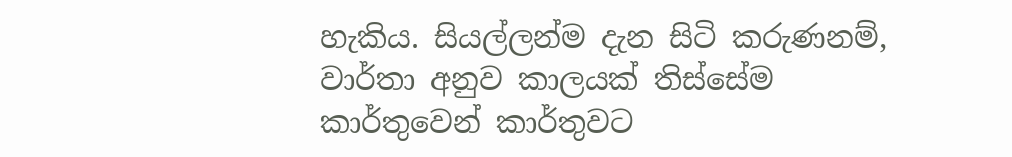හැකිය. සියල්ලන්ම දැන සිටි කරුණනම්, වාර්තා අනුව කාලයක් තිස්සේම කාර්තුවෙන් කාර්තුවට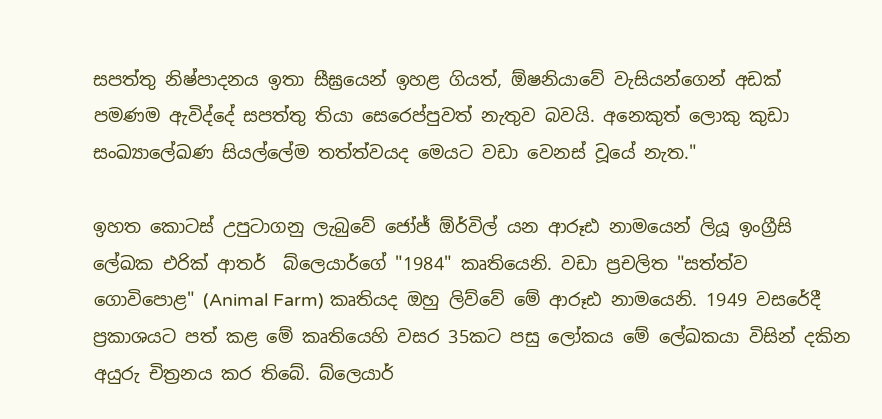සපත්තු නිෂ්පාදනය ඉතා සීඝ්‍රයෙන් ඉහළ ගියත්, ඕෂනියාවේ වැසියන්ගෙන් අඩක් පමණම ඇවිද්දේ සපත්තු තියා සෙරෙප්පුවත් නැතුව බවයි. අනෙකුත් ලොකු කුඩා සංඛ්‍යාලේඛණ සියල්ලේම තත්ත්වයද මෙයට වඩා වෙනස් වූයේ නැත."

ඉහත කොටස් උපුටාගනු ලැබුවේ ජෝජ් ඕර්විල් යන ආරූඪ නාමයෙන් ලියූ ඉංග්‍රීසි ලේඛක එරික් ආතර්  බ්ලෙයාර්ගේ "1984" කෘතියෙනි. වඩා ප්‍රචලිත "සත්ත්ව ගොවිපොළ" (Animal Farm) කෘතියද ඔහු ලිව්වේ මේ ආරූඪ නාමයෙනි. 1949 වසරේදී ප්‍රකාශයට පත් කළ මේ කෘතියෙහි වසර 35කට පසු ලෝකය මේ ලේඛකයා විසින් දකින අයුරු චිත්‍රනය කර තිබේ. බ්ලෙයාර්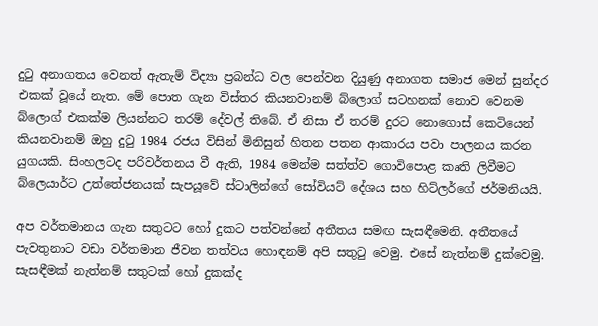දුටු අනාගතය වෙනත් ඇතැම් විද්‍යා ප්‍රබන්ධ වල පෙන්වන දියුණු අනාගත සමාජ මෙන් සුන්දර එකක් වූයේ නැත. මේ පොත ගැන විස්තර කියනවානම් බ්ලොග් සටහනක් නොව වෙනම බ්ලොග් එකක්ම ලියන්නට තරම් දේවල් තිබේ. ඒ නිසා ඒ තරම් දුරට නොගොස් කෙටියෙන් කියනවානම් ඔහු දුටු 1984 රජය විසින් මිනිසුන් හිතන පතන ආකාරය පවා පාලනය කරන යුගයකි. සිංහලටද පරිවර්තනය වී ඇති, 1984 මෙන්ම සත්ත්ව ගොවිපොළ කෘති ලිවීමට බ්ලෙයාර්ට උත්තේජනයක් සැපයූවේ ස්ටාලින්ගේ සෝවියට් දේශය සහ හිට්ලර්ගේ ජර්මනියයි.

අප වර්තමානය ගැන සතුටට හෝ දුකට පත්වන්නේ අතීතය සමඟ සැසඳීමෙනි. අතීතයේ පැවතුනාට වඩා වර්තමාන ජීවන තත්වය හොඳනම් අපි සතුටු වෙමු. එසේ නැත්නම් දුක්වෙමු. සැසඳීමක් නැත්නම් සතුටක් හෝ දුකක්ද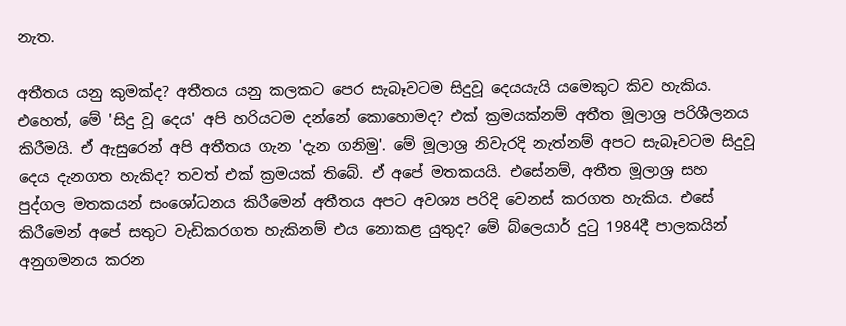නැත.

අතීතය යනු කුමක්ද? අතීතය යනු කලකට පෙර සැබෑවටම සිදුවූ දෙයයැයි යමෙකුට කිව හැකිය. එහෙත්, මේ 'සිදු වූ දෙය' අපි හරියටම දන්නේ කොහොමද? එක් ක්‍රමයක්නම් අතීත මූලාශ්‍ර පරිශීලනය කිරීමයි. ඒ ඇසුරෙන් අපි අතීතය ගැන 'දැන ගනිමු'. මේ මූලාශ්‍ර නිවැරදි නැත්නම් අපට සැබෑවටම සිදුවූ දෙය දැනගත හැකිද? තවත් එක් ක්‍රමයක් තිබේ. ඒ අපේ මතකයයි. එසේනම්, අතීත මූලාශ්‍ර සහ පුද්ගල මතකයන් සංශෝධනය කිරීමෙන් අතීතය අපට අවශ්‍ය පරිදි වෙනස් කරගත හැකිය. එසේ කිරීමෙන් අපේ සතුට වැඩිකරගත හැකිනම් එය නොකළ යුතුද? මේ බ්ලෙයාර් දුටු 1984දී පාලකයින් අනුගමනය කරන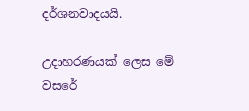දර්ශනවාදයයි.

උදාහරණයක් ලෙස මේ වස‍රේ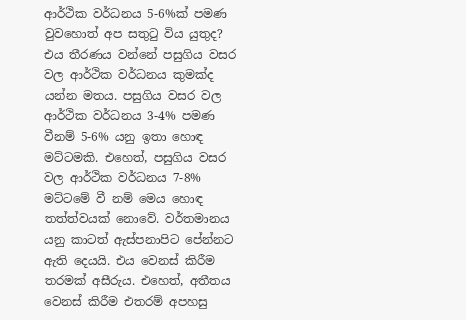ආර්ථික වර්ධනය 5-6%ක් පමණ වුවහොත් අප සතුටු විය යුතුද? එය තීරණය වන්නේ පසුගිය වසර වල ආර්ථික වර්ධනය කුමක්ද යන්න මතය. පසුගිය වසර වල ආර්ථික වර්ධනය 3-4% පමණ වීනම් 5-6% යනු ඉතා හොඳ මට්ටමකි. එහෙත්, පසුගිය වසර වල ආර්ථික වර්ධනය 7-8% මට්ටමේ වී නම් මෙය හොඳ තත්ත්වයක් නොවේ. වර්තමානය යනු කාටත් ඇස්පනාපිට පේන්නට ඇති දෙයයි. එය වෙනස් කිරීම තරමක් අසීරුය. එහෙත්, අතීතය වෙනස් කිරීම එතරම් අපහසු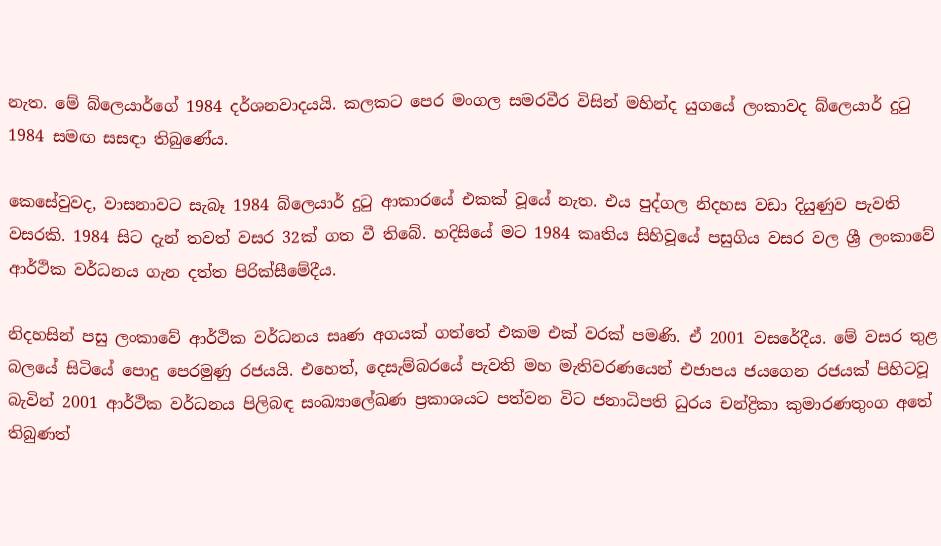නැත. මේ බ්ලෙයාර්ගේ 1984 දර්ශනවාදයයි. කලකට පෙර මංගල සමරවීර විසින් මහින්ද යුගයේ ලංකාවද බ්ලෙයාර් දුටු 1984 සමඟ සසඳා තිබුණේය.

කෙසේවුවද, වාසනාවට සැබෑ 1984 බ්ලෙයාර් දුටු ආකාරයේ එකක් වූයේ නැත. එය පුද්ගල නිදහස වඩා දියුණුව පැවති වසරකි. 1984 සිට දැන් තවත් වසර 32ක් ගත වී තිබේ. හදිසියේ මට 1984 කෘතිය සිහිවූයේ පසුගිය වසර වල ශ්‍රී ලංකාවේ ආර්ථික වර්ධනය ගැන දත්ත පිරික්සීමේදීය.

නිදහසින් පසු ලංකාවේ ආර්ථික වර්ධනය සෘණ අගයක් ගත්තේ එකම එක් වරක් පමණි. ඒ 2001 වසරේදීය. මේ වසර තුළ බලයේ සිටියේ පොදු පෙරමුණු රජයයි. එහෙත්, දෙසැම්බරයේ පැවති මහ මැතිවරණයෙන් එජාපය ජයගෙන රජයක් පිහිටවූ බැවින් 2001 ආර්ථික වර්ධනය පිලිබඳ සංඛ්‍යාලේඛණ ප්‍රකාශයට පත්වන විට ජනාධිපති ධුරය චන්ද්‍රිකා කුමාරණතුංග අතේ තිබුණත්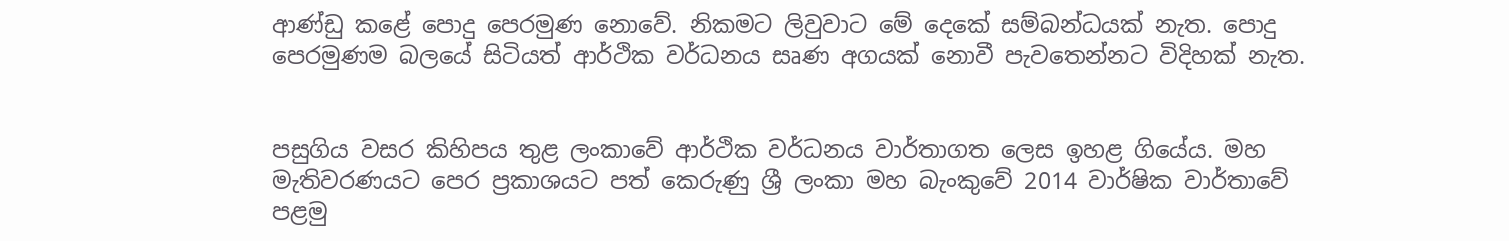ආණ්ඩු කළේ පොදු පෙරමුණ නොවේ. නිකමට ලිවුවාට මේ දෙකේ සම්බන්ධයක් නැත. පොදු පෙරමුණම බලයේ සිටියත් ආර්ථික වර්ධනය සෘණ අගයක් නොවී පැවතෙන්නට විදිහක් නැත.


පසුගිය වසර කිහිපය තුළ ලංකාවේ ආර්ථික වර්ධනය වාර්තාගත ලෙස ඉහළ ගියේය. මහ මැතිවරණයට පෙර ප්‍රකාශයට පත් කෙරුණු ශ්‍රී ලංකා මහ බැංකුවේ 2014 වාර්ෂික වාර්තාවේ පළමු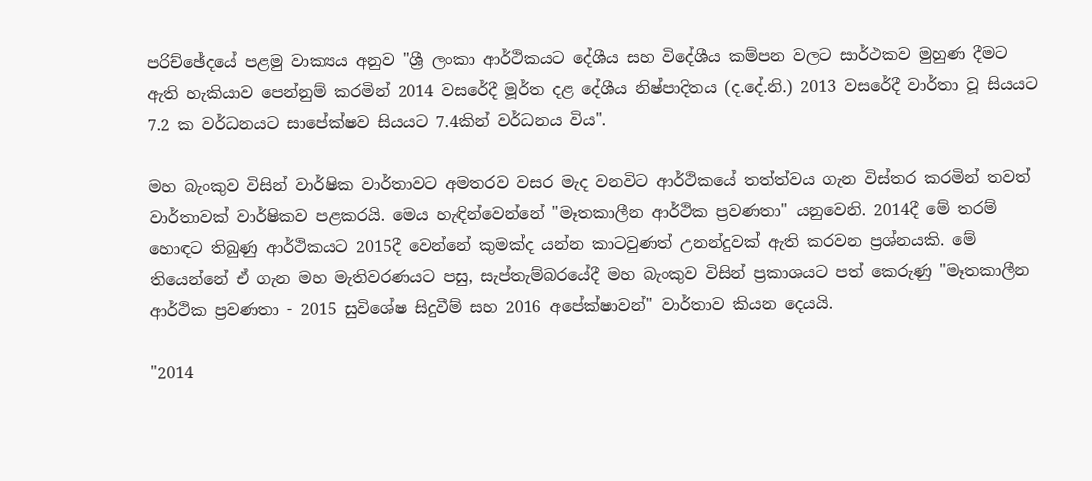පරිච්ඡේදයේ පළමු වාක්‍යය අනුව "ශ්‍රී ලංකා ආර්ථිකයට දේශීය සහ විදේශීය කම්පන වලට සාර්ථකව මුහුණ දීමට ඇති හැකියාව පෙන්නුම් කරමින් 2014 වසරේදී මූර්ත දළ දේශීය නිෂ්පාදිතය (ද.දේ.නි.) 2013 වසරේදී වාර්තා වූ සියයට 7.2 ක වර්ධනයට සාපේක්ෂව සියයට 7.4කින් වර්ධනය විය".

මහ බැංකුව විසින් වාර්ෂික වාර්තාවට අමතරව වසර මැද වනවිට ආර්ථිකයේ තත්ත්වය ගැන විස්තර කරමින් තවත් වාර්තාවක් වාර්ෂිකව පළකරයි. මෙය හැඳින්වෙන්නේ "මෑතකාලීන ආර්ථික ප්‍රවණතා" යනුවෙනි. 2014දී මේ තරම් හොඳට තිබුණු ආර්ථිකයට 2015දී වෙන්නේ කුමක්ද යන්න කාටවුණත් උනන්දුවක් ඇති කරවන ප්‍රශ්නයකි. මේ තියෙන්නේ ඒ ගැන මහ මැතිවරණයට පසු, සැප්තැම්බරයේදී මහ බැංකුව විසින් ප්‍රකාශයට පත් කෙරුණු "මෑතකාලීන ආර්ථික ප්‍රවණතා - 2015 සුවිශේෂ සිදුවීම් සහ 2016 අපේක්ෂාවන්" වාර්තාව කියන දෙයයි.

"2014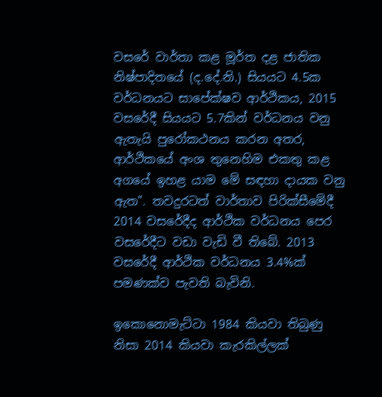වසරේ වාර්තා කළ මූර්ත දළ ජාතික නිෂ්පාදිතයේ (ද.දේ.නි.) සියයට 4.5ක වර්ධනයට සාපේක්ෂව ආර්ථිකය, 2015 වසරේදී සියයට 5.7කින් වර්ධනය වනු ඇතැයි පුරෝකථනය කරන අතර, ආර්ථිකයේ අංශ තුනෙහිම එකතු කළ අගයේ ඉහළ යාම මේ සඳහා දායක වනු ඇත". තවදුරටත් වාර්තාව පිරික්සීමේදී 2014 වසරේදීද ආර්ථික වර්ධනය පෙර වසරේදීට වඩා වැඩි වී තිබේ. 2013 වසරේදී ආර්ථික වර්ධනය 3.4%ක් පමණක්ව පැවති බැවිනි.

ඉකොනොමැට්ටා 1984 කියවා තිබුණු නිසා 2014 කියවා කැරකිල්ලක්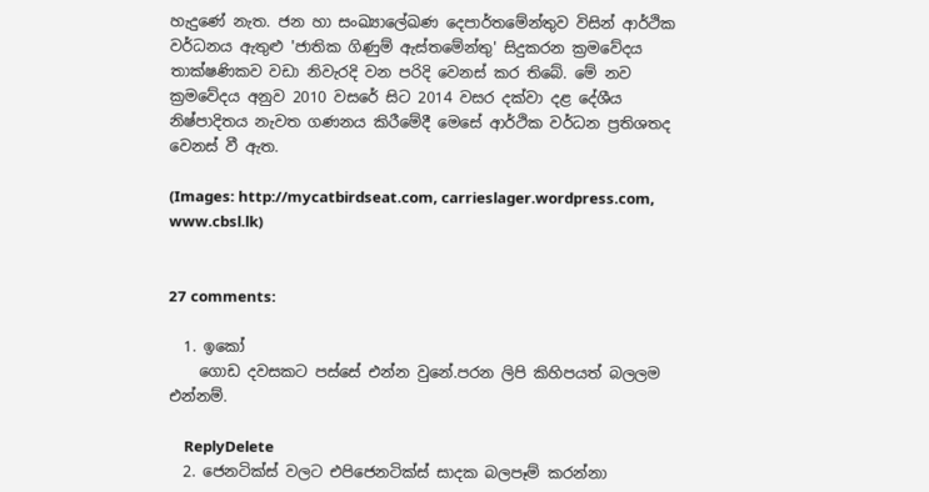හැදුණේ නැත. ජන හා සංඛ්‍යාලේඛණ දෙපාර්තමේන්තුව විසින් ආර්ථික වර්ධනය ඇතුළු 'ජාතික ගිණුම් ඇස්තමේන්තු' සිදුකරන ක්‍රමවේදය තාක්ෂණිකව වඩා නිවැරදි වන පරිදි වෙනස් කර තිබේ. මේ නව ක්‍රමවේදය අනුව 2010 වසරේ සිට 2014 වසර දක්වා දළ දේශීය නිෂ්පාදිතය නැවත ගණනය කිරීමේදී මෙසේ ආර්ථික වර්ධන ප්‍රතිශතද වෙනස් වී ඇත.

(Images: http://mycatbirdseat.com, carrieslager.wordpress.com, www.cbsl.lk)


27 comments:

  1. ඉකෝ
    ගොඩ දවසකට පස්සේ එන්න වුනේ.පරන ලිපි කිහිපයත් බලලම එන්නම්.

    ReplyDelete
  2. ජෙනටික්ස් වලට එපිජෙනටික්ස් සාදක බලපෑම් කරන්නා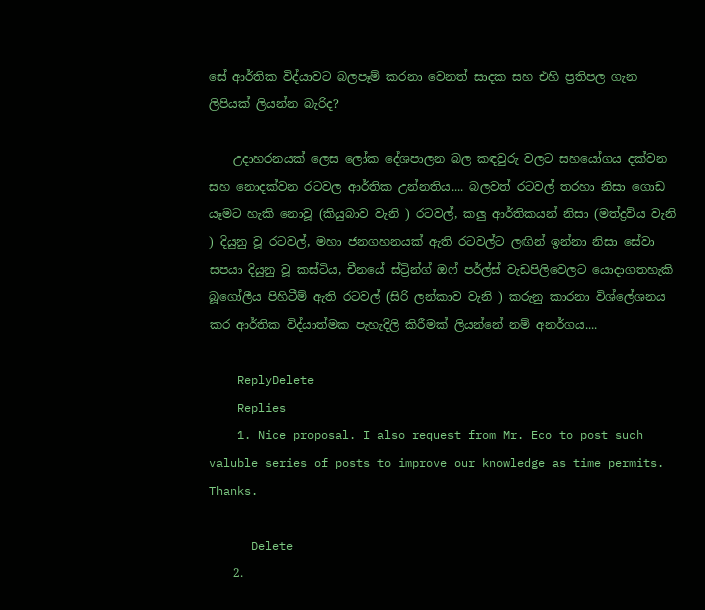සේ ආර්තික විද්යාවට බලපෑම් කරනා වෙනත් සාදක සහ එහි ප්‍රතිපල ගැන ලිපියක් ලියන්න බැරිද?

    උදාහරනයක් ලෙස ලෝක දේශපාලන බල කඳවුරු වලට සහයෝගය දක්වන සහ නොදක්වන රටවල ආර්තික උන්නතිය.... බලවත් රටවල් තරහා නිසා ගොඩ යෑමට හැකි නොවූ (කියුබාව වැනි ) රටවල්, කලු ආර්තිකයන් නිසා (මත්ද්‍රව්ය වැනි ) දියුනු වූ රටවල්, මහා ජනගහනයක් ඇති රටවල්ට ලඟින් ඉන්නා නිසා සේවා සපයා දියුනු වූ කස්ටිය, චීනයේ ස්ට්‍රින්ග් ඔෆ් පර්ල්ස් වැඩපිලිවෙලට යොදාගතහැකි බූගෝලීය පිහිටීම් ඇති රටවල් (සිරි ලන්කාව වැනි ) කරුනු කාරනා විශ්ලේශනය කර ආර්තික විද්යාත්මක පැහැදිලි කිරීමක් ලියන්නේ නම් අනර්ගය....

    ReplyDelete
    Replies
    1. Nice proposal. I also request from Mr. Eco to post such valuble series of posts to improve our knowledge as time permits. Thanks.

      Delete
    2.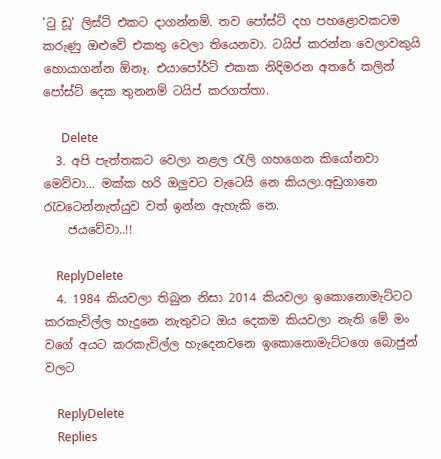'ටු ඩූ' ලිස්ට් එකට දාගන්නම්. තව පෝස්ට් දහ පහළොවකටම කරුණු ඔළුවේ එකතු වෙලා තියෙනවා. ටයිප් කරන්න වෙලාවකුයි හොයාගන්න ඕනෑ. එයාපෝර්ට් එකක නිදිමරන අතරේ කලින් පෝස්ට් දෙක තුනනම් ටයිප් කරගත්තා.

      Delete
  3. අපි පැත්තකට වෙලා නළල රැලි ගහගෙන කියෝනවා මෙව්වා... මක්ක හරි ඔලුවට වැටෙයි නෙ කියලා.අඩුගානෙ රැවටෙන්නැත්යුව වත් ඉන්න ඇහැකි නෙ.
    ජයවේවා..!!

    ReplyDelete
  4. 1984 කියවලා තිබුන නිසා 2014 කියවලා ඉකොනොමැට්ටට කරකැවිල්ල හැදුනෙ නැතුවට ඔය දෙකම කියවලා නැති මේ මං වගේ අයට කරකැවිල්ල හැදෙනවනෙ ඉකොනොමැට්ටගෙ බොජුන් වලට

    ReplyDelete
    Replies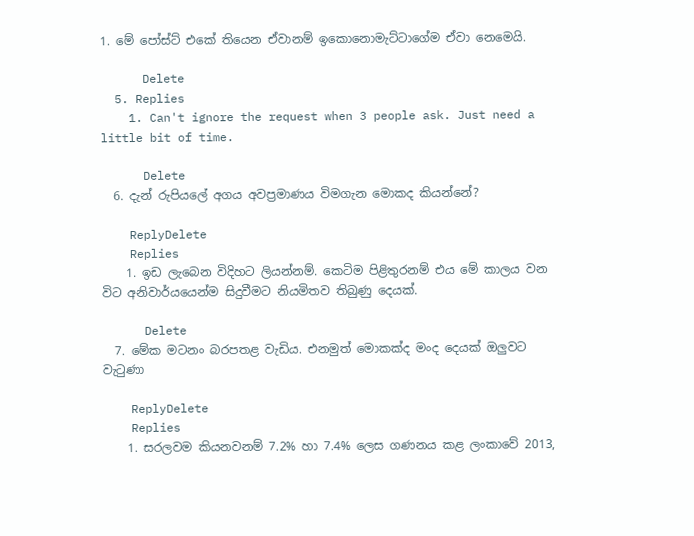1. මේ පෝස්ට් එකේ තියෙන ඒවානම් ඉකොනොමැට්ටාගේම ඒවා නෙමෙයි.

      Delete
  5. Replies
    1. Can't ignore the request when 3 people ask. Just need a little bit of time.

      Delete
  6. දැන් රුපියලේ අගය අවප්‍රමාණය විමගැන මොකද කියන්නේ?

    ReplyDelete
    Replies
    1. ඉඩ ලැබෙන විදිහට ලියන්නම්. කෙටිම පිළිතුරනම් එය මේ කාලය වන විට අනිවාර්යයෙන්ම සිදුවීමට නියමිතව තිබුණු දෙයක්.

      Delete
  7. මේක මටනං බරපතළ වැඩිය. එනමුත් මොකක්ද මංද දෙයක් ඔලුවට වැටුණා

    ReplyDelete
    Replies
    1. සරලවම කියනවනම් 7.2% හා 7.4% ලෙස ගණනය කළ ලංකාවේ 2013,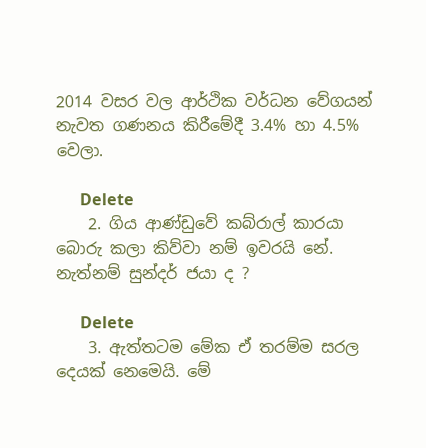2014 වසර වල ආර්ථික වර්ධන වේගයන් නැවත ගණනය කිරීමේදී 3.4% හා 4.5% වෙලා.

      Delete
    2. ගිය ආණ්ඩුවේ කබ්රාල් කාරයා බොරු කලා කිව්වා නම් ඉවරයි නේ. නැත්නම් සුන්දර් ජයා ද ?

      Delete
    3. ඇත්තටම මේක ඒ තරම්ම සරල දෙයක් නෙමෙයි. මේ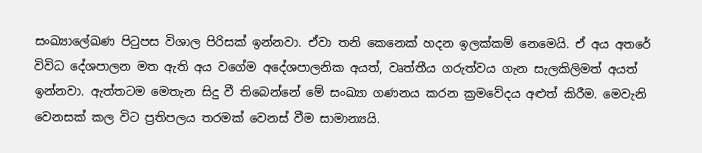සංඛ්‍යාලේඛණ පිටුපස විශාල පිරිසක් ඉන්නවා. ඒවා තනි කෙනෙක් හදන ඉලක්කම් නෙමෙයි. ඒ අය අතරේ විවිධ දේශපාලන මත ඇති අය වගේම අදේශපාලනික අයත්, වෘත්තීය ගරුත්වය ගැන සැලකිලිමත් අයත් ඉන්නවා. ඇත්තටම මෙතැන සිදු වී තිබෙන්නේ මේ සංඛ්‍යා ගණනය කරන ක්‍රමවේදය අළුත් කිරීම. මෙවැනි වෙනසක් කල විට ප්‍රතිපලය තරමක් වෙනස් වීම සාමාන්‍යයි.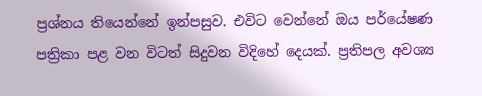ප්‍රශ්නය තියෙන්නේ ඉන්පසුව. එවිට වෙන්නේ ඔය පර්යේෂණ පත්‍රිකා පළ වන විටත් සිදුවන විදිහේ දෙයක්. ප්‍රතිපල අවශ්‍ය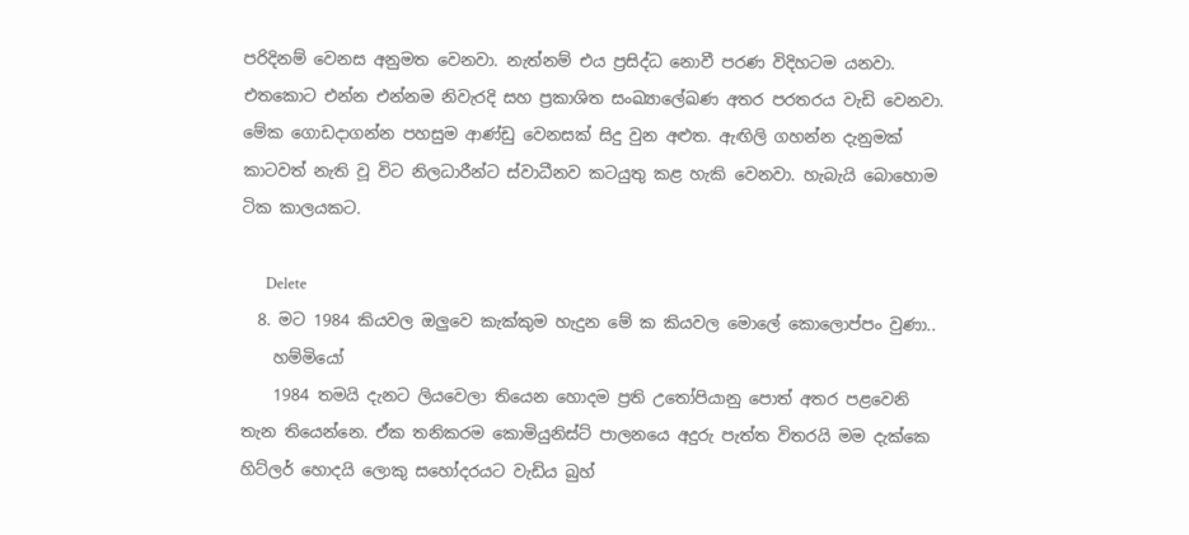පරිදිනම් වෙනස අනුමත වෙනවා. නැත්නම් එය ප්‍රසිද්ධ නොවී පරණ විදිහටම යනවා. එතකොට එන්න එන්නම නිවැරදි සහ ප්‍රකාශිත සංඛ්‍යාලේඛණ අතර පරතරය වැඩි වෙනවා. මේක ගොඩදාගන්න පහසුම ආණ්ඩු වෙනසක් සිදු වුන අළුත. ඇඟිලි ගහන්න දැනුමක් කාටවත් නැති වූ විට නිලධාරීන්ට ස්වාධීනව කටයුතු කළ හැකි වෙනවා. හැබැයි බොහොම ටික කාලයකට.

      Delete
  8. මට 1984 කියවල ඔලුවෙ කැක්කුම හැදුන මේ ක කියවල මොලේ කොලොප්පං වුණා..
    හම්මියෝ
    1984 තමයි දැනට ලියවෙලා තියෙන හොදම ප්‍රති උතෝපියානු පොත් අතර පළවෙනි තැන තියෙන්නෙ. ඒක තනිකරම කොමියුනිස්ට් පාලනයෙ අදුරු පැත්ත විතරයි මම දැක්කෙ හිට්ලර් හොදයි ලොකු සහෝදරයට වැඩිය බුහ්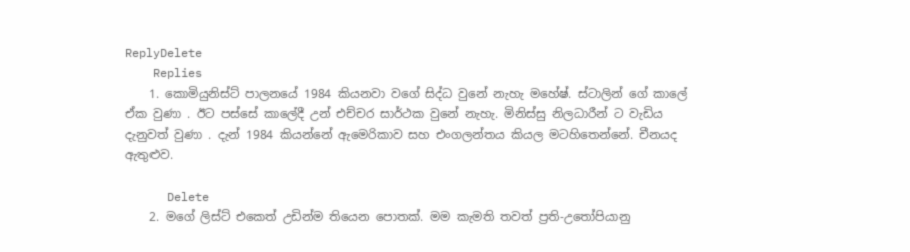ReplyDelete
    Replies
    1. කොමියුනිස්ට් පාලනයේ 1984 කියනවා වගේ සිද්ධ වුනේ නැහැ මහේෂ්. ස්ටාලින් ගේ කාලේ ඒක වුණා . ඊට පස්සේ කාලේදී උන් එච්චර සාර්ථක වුනේ නැහැ. මිනිස්සු නිලධාරීන් ට වැඩිය දැනුවත් වුණා . දැන් 1984 කියන්නේ ඇමෙරිකාව සහ එංගලන්තය කියල මටහිතෙන්නේ. චීනයද ඇතුළුව.

      Delete
    2. මගේ ලිස්ට් එකෙත් උඩින්ම තියෙන පොතක්. මම කැමති තවත් ප්‍රති-උතෝපියානු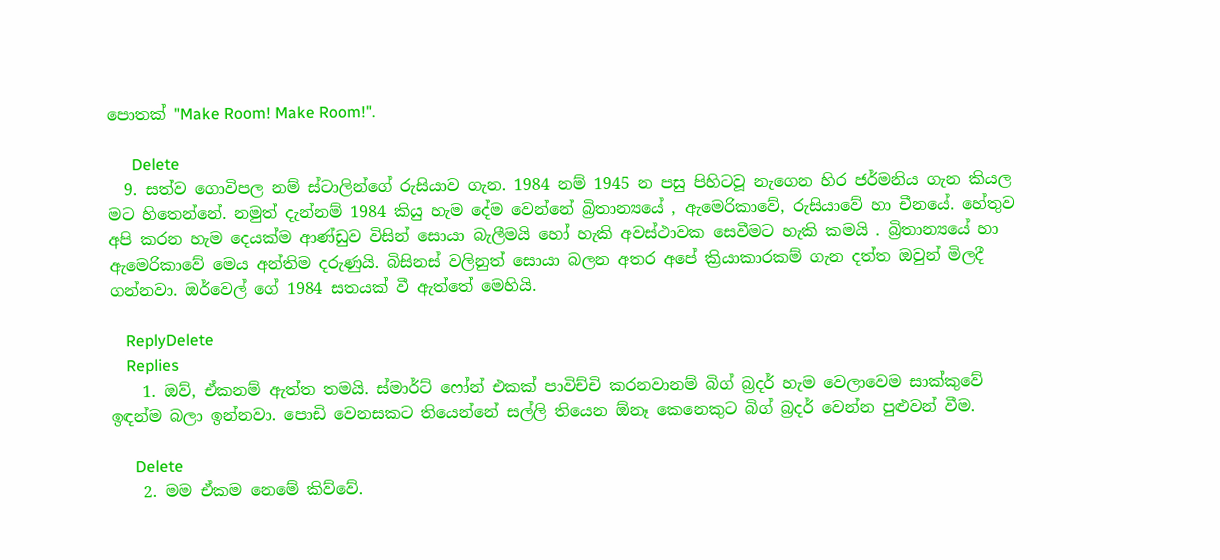පොතක් "Make Room! Make Room!".

      Delete
  9. සත්ව ගොවිපල නම් ස්ටාලින්ගේ රුසියාව ගැන. 1984 නම් 1945 න පසු පිහිටවූ නැගෙන හිර ජර්මනිය ගැන කියල මට හිතෙන්නේ. නමුත් දැන්නම් 1984 කියු හැම දේම වෙන්නේ බ්‍රිතාන්‍යයේ , ඇමෙරිකාවේ, රුසියාවේ හා චීනයේ. හේතුව අපි කරන හැම දෙයක්ම ආණ්ඩුව විසින් සොයා බැලීමයි හෝ හැකි අවස්ථාවක සෙවීමට හැකි කමයි . බ්‍රිතාන්‍යයේ හා ඇමෙරිකාවේ මෙය අන්තිම දරුණුයි. බිසිනස් වලිනුත් සොයා බලන අතර අපේ ක්‍රියාකාරකම් ගැන දත්ත ඔවුන් මිලදී ගන්නවා. ඔර්වෙල් ගේ 1984 සතයක් වී ඇත්තේ මෙහියි.

    ReplyDelete
    Replies
    1. ඔව්, ඒකනම් ඇත්ත තමයි. ස්මාර්ට් ෆෝන් එකක් පාවිච්චි කරනවානම් බිග් බ්‍රදර් හැම වෙලාවෙම සාක්කුවේ ඉඳන්ම බලා ඉන්නවා. පොඩි වෙනසකට තියෙන්නේ සල්ලි තියෙන ඕනෑ කෙනෙකුට බිග් බ්‍රදර් වෙන්න පුළුවන් වීම.

      Delete
    2. මම ඒකම නෙමේ කිව්වේ.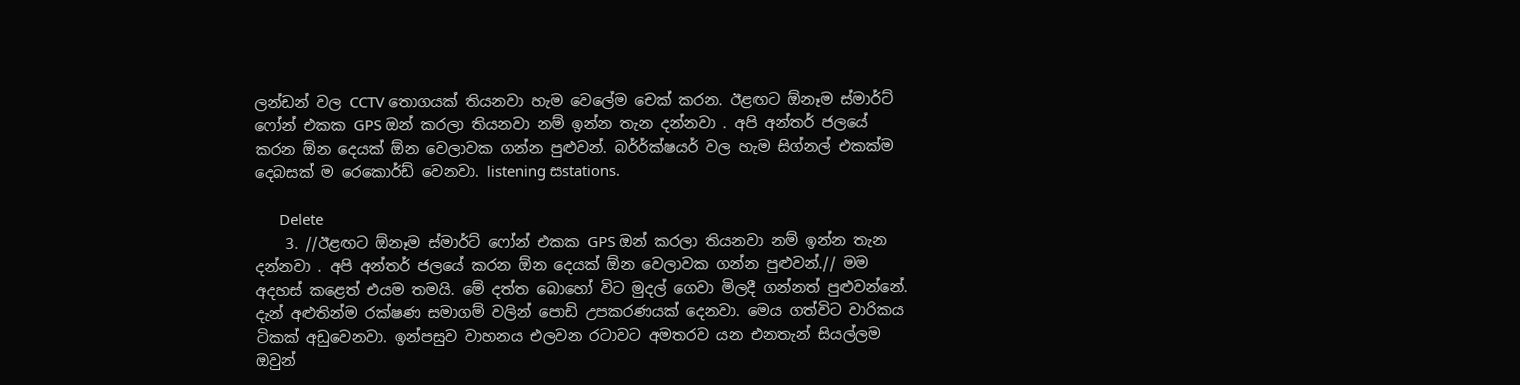ලන්ඩන් වල CCTV තොගයක් තියනවා හැම වෙලේම චෙක් කරන. ඊළඟට ඕනෑම ස්මාර්ට් ෆෝන් එකක GPS ඔන් කරලා තියනවා නම් ඉන්න තැන දන්නවා . අපි අන්තර් ජලයේ කරන ඕන දෙයක් ඕන වෙලාවක ගන්න පුළුවන්. බර්ර්ක්ෂයර් වල හැම සිග්නල් එකක්ම දෙබසක් ම රෙකොර්ඩ් වෙනවා. listening සstations.

      Delete
    3. //ඊළඟට ඕනෑම ස්මාර්ට් ෆෝන් එකක GPS ඔන් කරලා තියනවා නම් ඉන්න තැන දන්නවා . අපි අන්තර් ජලයේ කරන ඕන දෙයක් ඕන වෙලාවක ගන්න පුළුවන්.// මම අදහස් කළෙත් එයම තමයි. මේ දත්ත බොහෝ විට මුදල් ගෙවා මිලදී ගන්නත් පුළුවන්නේ. දැන් අළුතින්ම රක්ෂණ සමාගම් වලින් පොඩි උපකරණයක් දෙනවා. මෙය ගත්විට වාරිකය ටිකක් අඩුවෙනවා. ඉන්පසුව වාහනය එලවන රටාවට අමතරව යන එනතැන් සියල්ලම ඔවුන්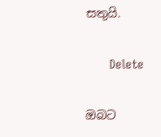සතුයි.

      Delete

ඔබට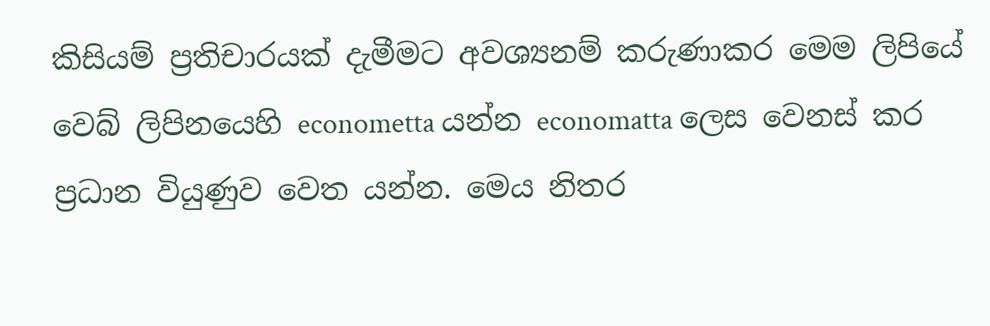කිසියම් ප්‍රතිචාරයක් දැමීමට අවශ්‍යනම් කරුණාකර මෙම ලිපියේ වෙබ් ලිපිනයෙහි econometta යන්න economatta ලෙස වෙනස් කර ප්‍රධාන වියුණුව වෙත යන්න. මෙය නිතර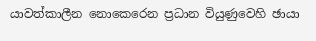යාවත්කාලීන නොකෙරෙන ප්‍රධාන වියුණුවෙහි ඡායා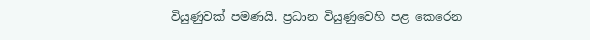වියුණුවක් පමණයි. ප්‍රධාන වියුණුවෙහි පළ කෙරෙන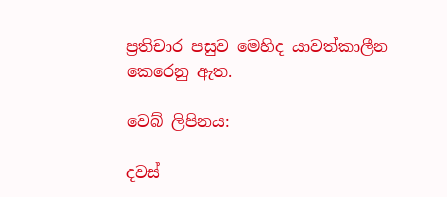ප්‍රතිචාර පසුව මෙහිද යාවත්කාලීන කෙරෙනු ඇත.

වෙබ් ලිපිනය:

දවස්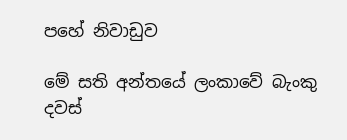පහේ නිවාඩුව

මේ සති අන්තයේ ලංකාවේ බැංකු දවස්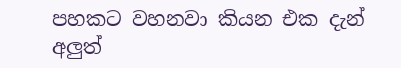පහකට වහනවා කියන එක දැන් අලුත්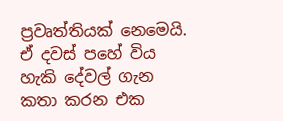ප්‍රවෘත්තියක් නෙමෙයි. ඒ දවස් පහේ විය හැකි දේවල් ගැන කතා කරන එක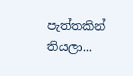පැත්තකින් තියලා...